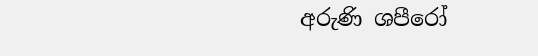අරුණි ශපීරෝ‍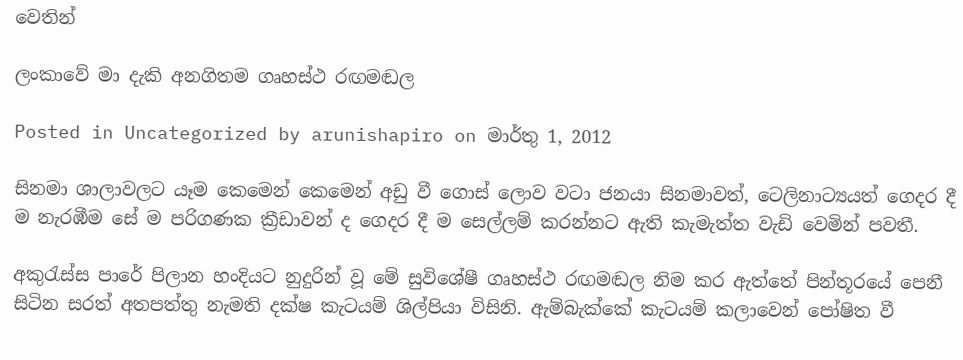වෙතින්

ලංකාවේ මා දැකි අනගිතම ගෘහස්ථ රඟමඬල

Posted in Uncategorized by arunishapiro on මාර්තු 1, 2012

සිනමා ශාලාවලට යෑම කෙමෙන් කෙමෙන් අඩු වී ගොස් ලොව වටා ජනයා සිනමාවත්, ටෙලිනාට්‍යයත් ගෙදර දී ම නැරඹීම සේ ම පරිගණක ක්‍රීඩාවන් ද ගෙදර දී ම සෙල්ලම් කරන්නට ඇති කැමැත්ත වැඩි වෙමින් පවතී.

අකුරැස්ස පාරේ පිලාන හංදියට නුදුරින් වූ මේ සුවිශේෂී ගෘහස්ථ රඟමඬල නිම කර ඇත්තේ පින්තූරයේ පෙනී සිටින සරත් අතපත්තු නැමති දක්ෂ කැටයම් ශිල්පියා විසිනි. ඇම්බැක්කේ කැටයම් කලාවෙන් පෝෂිත වී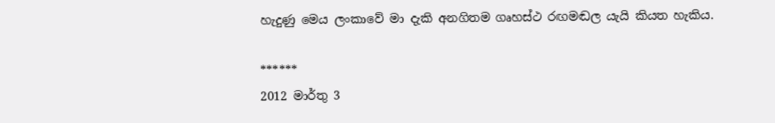හැදුණු මෙය ලංකාවේ මා දැකි අනගිතම ගෘහස්ථ රඟමඬල යැයි කියත හැකිය.

******
2012 මාර්තු 3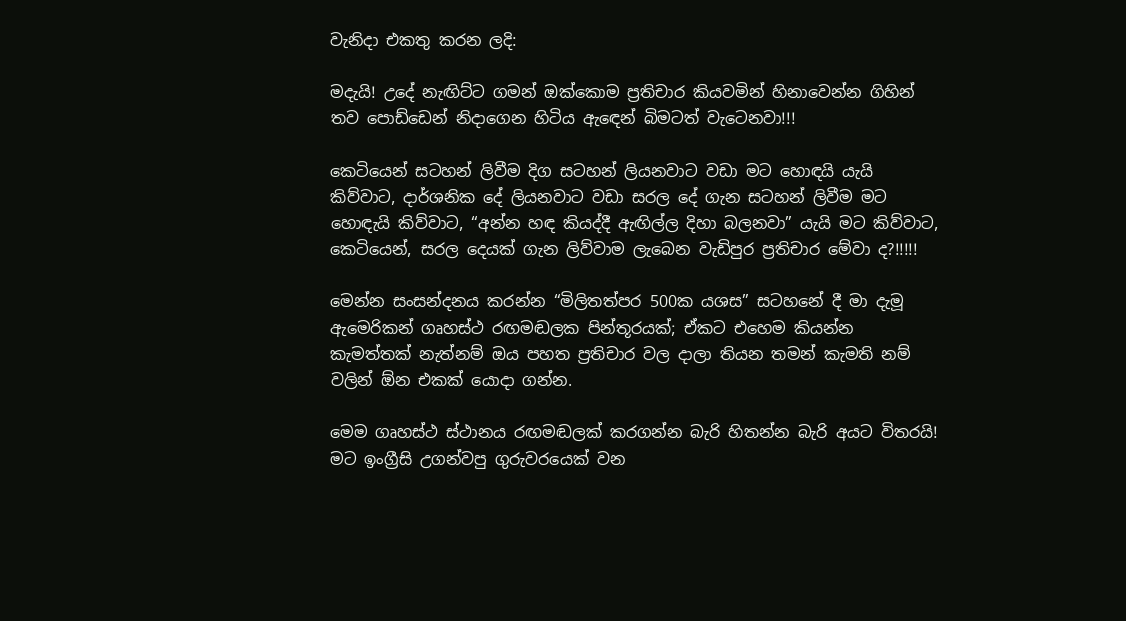වැනිදා එකතු කරන ලදි:

මදැයි! උදේ නැඟිට්ට ගමන් ඔක්කොම ප්‍රතිචාර කියවමින් හිනාවෙන්න ගිහින් තව පොඩ්ඩෙන් නිදාගෙන හිටිය ඇඳෙන් බිමටත් වැටෙනවා!!!

කෙටියෙන් සටහන් ලිවීම දිග සටහන් ලියනවාට වඩා මට හොඳයි යැයි කිව්වාට, දාර්ශනික දේ ලියනවාට වඩා සරල දේ ගැන සටහන් ලිවීම මට හොඳැයි කිව්වාට, “අන්න හඳ කියද්දී ඇඟිල්ල දිහා බලනවා” යැයි මට කිව්වාට, කෙටියෙන්, සරල දෙයක් ගැන ලිව්වාම ලැබෙන වැඩිපුර ප්‍රතිචාර මේවා ද?!!!!!

මෙන්න සංසන්දනය කරන්න “මිලිතත්පර 500ක යශස” සටහනේ දී මා දැමූ ඇමෙරිකන් ගෘහස්ථ රඟමඬලක පින්තූරයක්; ඒකට එහෙම කියන්න කැමත්තක් නැත්නම් ඔය පහත ප්‍රතිචාර වල දාලා තියන තමන් කැමති නම් වලින් ඕන එකක් යොදා ගන්න.

මෙම ගෘහස්ථ ස්ථානය රඟමඬලක් කරගන්න බැරි හිතන්න බැරි අයට විතරයි! මට ඉංග්‍රීසි උගන්වපු ගුරුවරයෙක් වන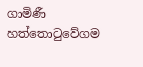ගාමිණී හත්තොටුවේගම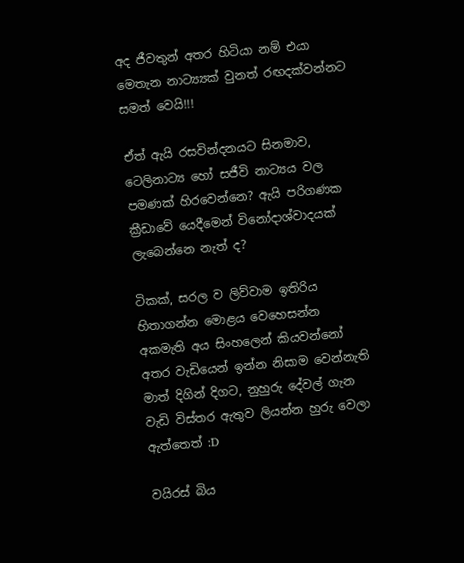අද ජීවතුන් අතර හිටියා නම් එයා මෙතැන නාට්‍ය්‍යක් වුනත් රඟදක්වන්නට සමත් වෙයි!!!

ඒත් ඇයි රසවින්දනයට සිනමාව, ටෙලිනාට්‍ය හෝ සජීවි නාට්‍යය වල පමණක් හිරවෙන්නෙ? ඇයි පරිගණක ක්‍රීඩාවේ යෙදීමෙන් විනෝදාශ්වාදයක් ලැබෙන්නෙ නැත් ද?

ටිකක්, සරල ව ලිව්වාම ඉතිරිය හිතාගන්න මොළය වෙහෙසන්න අකමැති අය සිංහලෙන් කියවන්නෝ අතර වැඩියෙන් ඉන්න නිසාම වෙන්නැති මාත් දිගින් දිගට, නුහුරු දේවල් ගැන වැඩි විස්තර ඇතුව ලියන්න හුරු වෙලා ඇත්තෙත් :D

වයිරස් බිය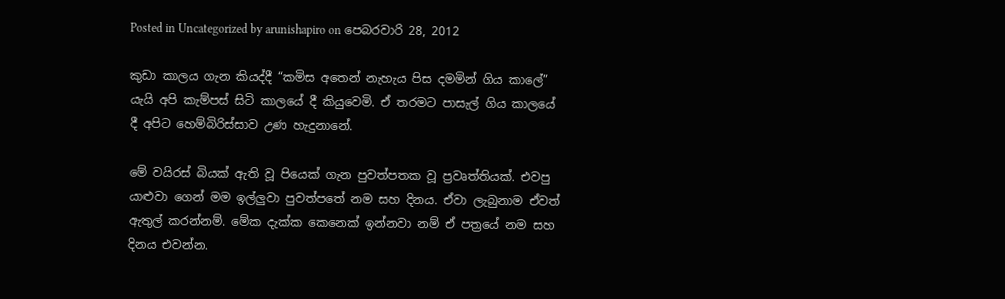Posted in Uncategorized by arunishapiro on පෙබරවාරි 28, 2012

කුඩා කාලය ගැන කියද්දී “කමිස අතෙන් නැහැය පිස දමමින් ගිය කාලේ” යැයි අපි කැම්පස් සිටි කාලයේ දී කියුවෙමි. ඒ තරමට පාසැල් ගිය කාලයේ දී අපිට හෙම්බිරිස්සාව උණ හැදුනානේ.

මේ වයිරස් බියක් ඇති වූ පියෙක් ගැන පුවත්පතක වූ ප්‍රවෘත්තියක්. එවපු යාළුවා ගෙන් මම ඉල්ලුවා පුවත්පතේ නම සහ දිනය. ඒවා ලැබුනාම ඒවත් ඇතුල් කරන්නම්. මේක දැක්ක කෙනෙක් ඉන්නවා නම් ඒ පත්‍රයේ නම සහ දිනය එවන්න.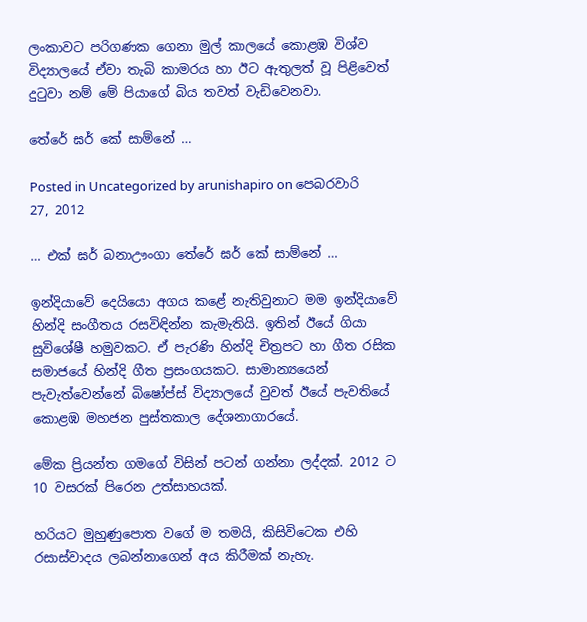ලංකාවට පරිගණක ගෙනා මුල් කාලයේ කොළඹ විශ්ව විද්‍යාලයේ ඒවා තැබි කාමරය හා ඊට ඇතුලත් වූ පිළිවෙත් දුටුවා නම් මේ පියාගේ බිය තවත් වැඩිවෙනවා.

තේරේ ඝර් කේ සාම්නේ …

Posted in Uncategorized by arunishapiro on පෙබරවාරි 27, 2012

… එක් ඝර් බනාඌංගා තේරේ ඝර් කේ සාම්නේ …

ඉන්දියාවේ දෙයියො අගය කළේ නැතිවුනාට මම ඉන්දියාවේ හින්දි සංගීතය රසවිඳින්න කැමැතියි. ඉතින් ඊයේ ගියා සුවිශේෂී හමුවකට. ඒ පැරණි හින්දි චිත්‍රපට හා ගීත රසික සමාජයේ හින්දි ගීත ප්‍රසංගයකට. සාමාන්‍යයෙන් පැවැත්වෙන්නේ බිෂෝප්ස් විද්‍යාලයේ වුවත් ඊයේ පැවතියේ කොළඹ මහජන පුස්තකාල දේශනාගාරයේ.

මේක ප්‍රියන්ත ගමගේ විසින් පටන් ගන්නා ලද්දක්. 2012 ට 10 වසරක් පිරෙන උත්සාහයක්.

හරියට මුහුණුපොත වගේ ම තමයි, කිසිවිටෙක එහි රසාස්වාදය ලබන්නාගෙන් අය කිරීමක් නැහැ.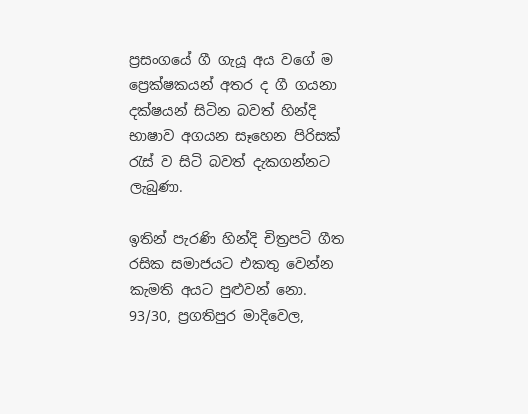ප්‍රසංගයේ ගී ගැයූ අය වගේ ම ප්‍රෙක්ෂකයන් අතර ද ගී ගයනා දක්ෂයන් සිටින බවත් හින්දි භාෂාව අගයන සෑහෙන පිරිසක් රැස් ව සිටි බවත් දැකගන්නට ලැබුණා.

ඉතින් පැරණි හින්දි චිත්‍රපටි ගීත රසික සමාජයට එකතු වෙන්න කැමති අයට පුළුවන් නො. 93/30, ප්‍රගතිපුර මාදිවෙල,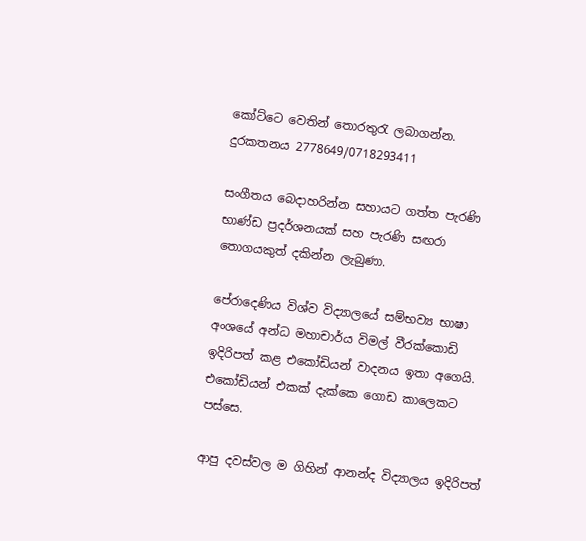කෝට්ටෙ වෙතින් තොරතුරැ ලබාගන්න. දුරකතනය 2778649/0718293411

සංගීතය බෙදාහරින්න සහායට ගත්ත පැරණි භාණ්ඩ ප්‍රදර්ශනයක් සහ පැරණි සඟරා තොගයකුත් දකින්න ලැබුණා.

පේරාදෙණිය විශ්ව විද්‍යාලයේ සම්භව්‍ය භාෂා අංශයේ අන්ධ මහාචාර්ය විමල් වීරක්කොඩි ඉදිරිපත් කළ එකෝඩියන් වාදනය ඉතා අගෙයි. එකෝඩියන් එකක් දැක්කෙ ගොඩ කාලෙකට පස්සෙ.

ආපු දවස්වල ම ගිහින් ආනන්ද විද්‍යාලය ඉදිරිපත්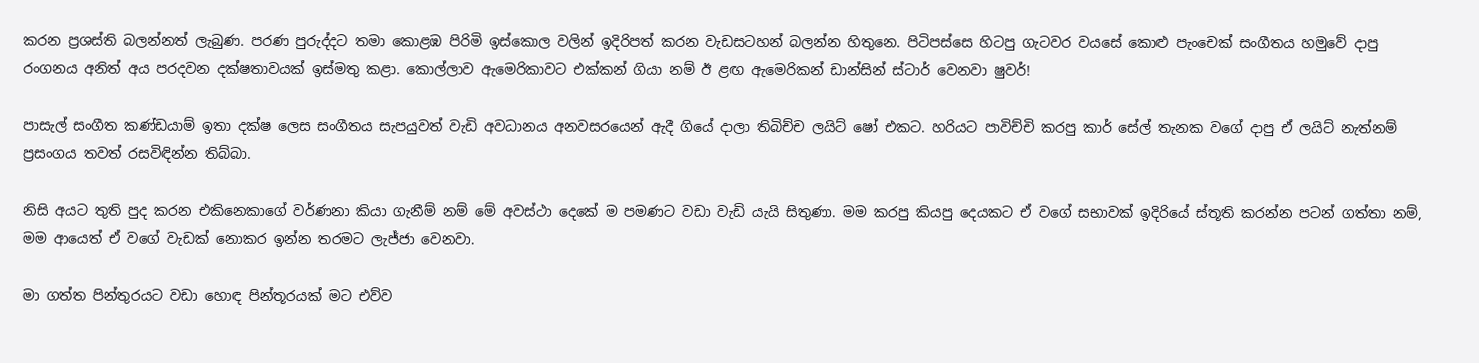කරන ප්‍රශස්ති බලන්නත් ලැබුණ. පරණ පුරුද්දට තමා කොළඹ පිරිමි ඉස්කොල වලින් ඉදිරිපත් කරන වැඩසටහන් බලන්න හිතුනෙ. පිටිපස්සෙ හිටපු ගැටවර වයසේ කොළු පැංචෙක් සංගීතය හමුවේ දාපු රංගනය අනිත් අය පරදවන දක්ෂතාවයක් ඉස්මතු කළා. කොල්ලාව ඇමෙරිකාවට එක්කන් ගියා නම් ඊ ළඟ ඇමෙරිකන් ඩාන්සින් ස්ටාර් වෙනවා ෂුවර්!

පාසැල් සංගීත කණ්ඩයාම් ඉතා දක්ෂ ලෙස සංගීතය සැපයුවත් වැඩි අවධානය අනවසරයෙන් ඇදී ගියේ දාලා තිබිච්ච ලයිට් ෂෝ එකට. හරියට පාවිච්චි කරපු කාර් සේල් තැනක වගේ දාපු ඒ ලයිට් නැත්නම් ප්‍රසංගය තවත් රසවිඳින්න තිබ්බා.

නිසි අයට තුති පුද කරන එකිනෙකාගේ වර්ණනා කියා ගැනීම් නම් මේ අවස්ථා දෙකේ ම පමණට වඩා වැඩි යැයි සිතුණා. මම කරපු කියපු දෙයකට ඒ වගේ සභාවක් ඉදිරියේ ස්තූති කරන්න පටන් ගත්තා නම්, මම ආයෙත් ඒ වගේ වැඩක් නොකර ඉන්න තරමට ලැජ්ජා වෙනවා.

මා ගත්ත පින්තුරයට වඩා හොඳ පින්තූරයක් මට එව්ව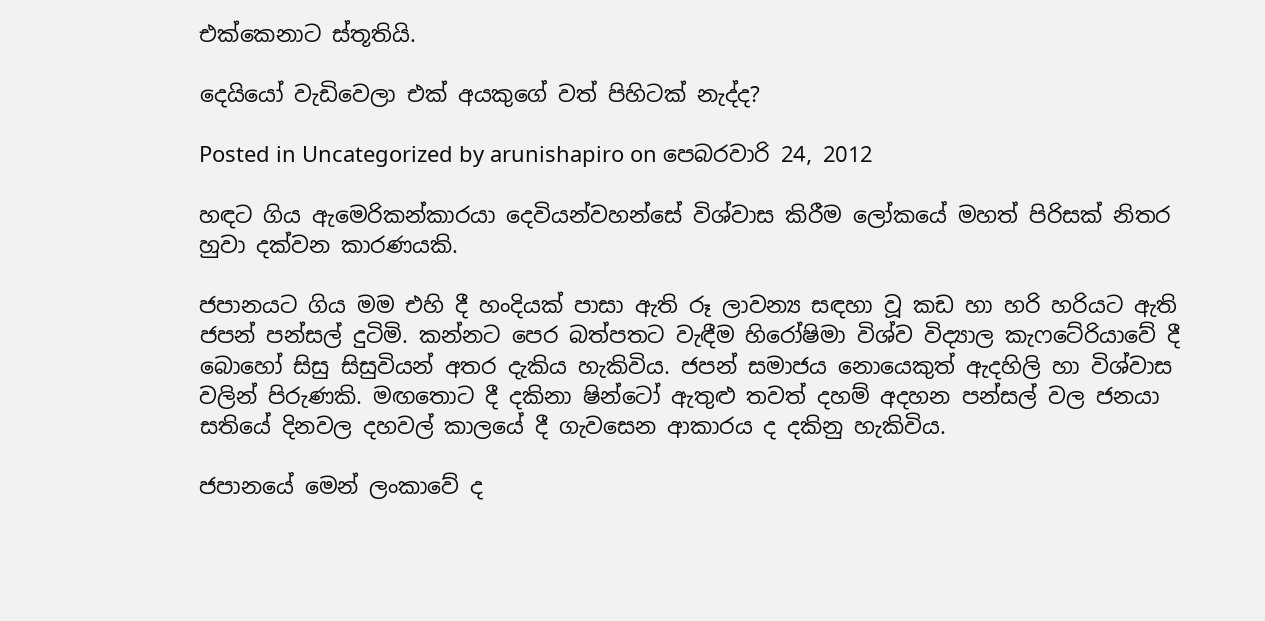එක්කෙනාට ස්තූතියි.

දෙයියෝ වැඩිවෙලා එක් අයකුගේ වත් පිහිටක් නැද්ද?

Posted in Uncategorized by arunishapiro on පෙබරවාරි 24, 2012

හඳට ගිය ඇමෙරිකන්කාරයා දෙවියන්වහන්සේ විශ්වාස කිරීම ලෝකයේ මහත් පිරිසක් නිතර හුවා දක්වන කාරණයකි.

ජපානයට ගිය මම එහි දී හංදියක් පාසා ඇති රූ ලාවන්‍ය සඳහා වූ කඩ හා හරි හරියට ඇති ජපන් පන්සල් දුටිමි. කන්නට පෙර බත්පතට වැඳීම හිරෝෂිමා විශ්ව විද්‍යාල කැෆටේරියාවේ දී බොහෝ සිසු සිසුවියන් අතර දැකිය හැකිවිය. ජපන් සමාජය නොයෙකුත් ඇදහිලි හා විශ්වාස වලින් පිරුණකි. මඟතොට දී දකිනා ෂින්ටෝ ඇතුළු තවත් දහම් අදහන පන්සල් වල ජනයා සතියේ දිනවල දහවල් කාලයේ දී ගැවසෙන ආකාරය ද දකිනු හැකිවිය.

ජපානයේ මෙන් ලංකාවේ ද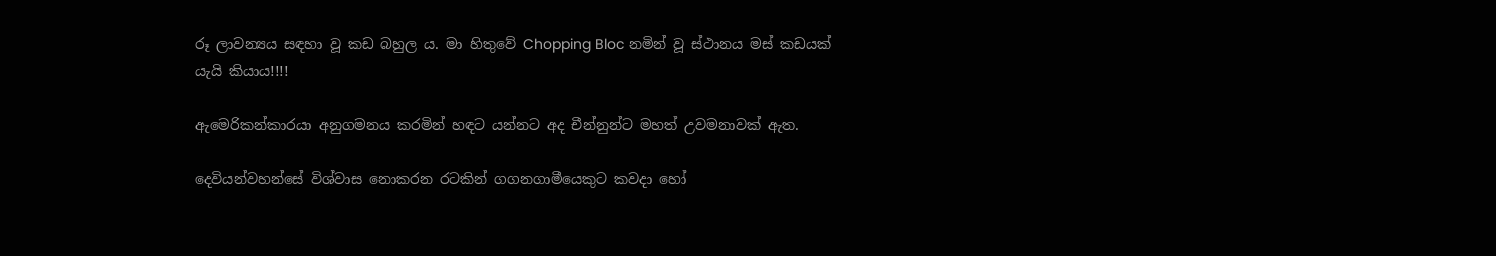රූ ලාවන්‍යය සඳහා වූ කඩ බහුල ය. මා හිතුවේ Chopping Bloc නමින් වූ ස්ථානය මස් කඩයක් යැයි කියාය!!!!

ඇමෙරිකන්කාරයා අනුගමනය කරමින් හඳට යන්නට අද චීන්නුන්ට මහත් උවමනාවක් ඇත.

දෙවියන්වහන්සේ විශ්වාස නොකරන රටකින් ගගනගාමීයෙකුට කවදා හෝ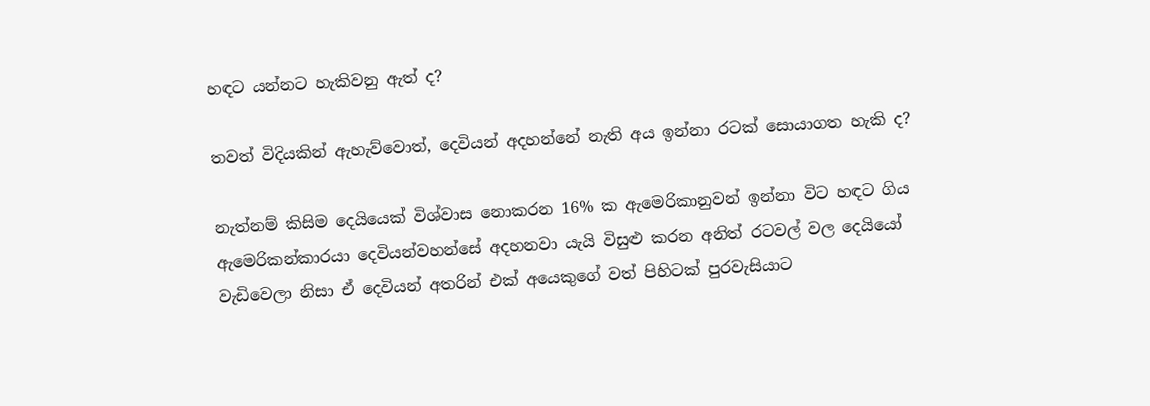හඳට යන්නට හැකිවනු ඇත් ද?

තවත් විදියකින් ඇහැව්වොත්, දෙවියන් අදහන්නේ නැති අය ඉන්නා රටක් සොයාගත හැකි ද?

නැත්නම් කිසිම දෙයියෙක් විශ්වාස නොකරන 16% ක ඇමෙරිකානුවන් ඉන්නා විට හඳට ගිය ඇමෙරිකන්කාරයා දෙවියන්වහන්සේ අදහනවා යැයි විසුළු කරන අනිත් රටවල් වල දෙයියෝ වැඩිවෙලා නිසා ඒ දෙවියන් අතරින් එක් අයෙකුගේ වත් පිහිටක් පුරවැසියාට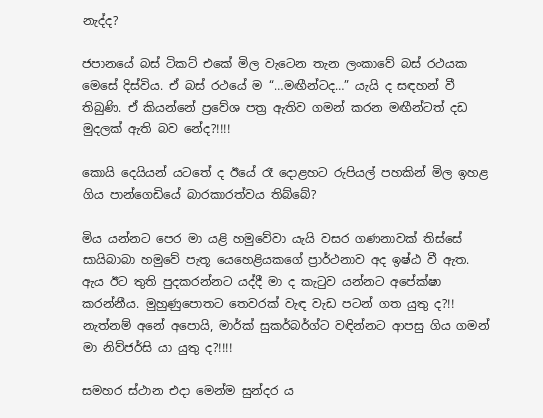නැද්ද?

ජපානයේ බස් ටිකට් එකේ මිල වැටෙන තැන ලංකාවේ බස් රථයක මෙසේ දිස්විය. ඒ බස් රථයේ ම “…මඟීන්ටද…” යැයි ද සඳහන් වී තිබුණි. ඒ කියන්නේ ප්‍රවේශ පත්‍ර ඇතිව ගමන් කරන මඟීන්ටත් දඩ මුදලක් ඇති බව නේද?!!!!

කොයි දෙයියන් යටතේ ද ඊයේ රෑ දොළහට රුපියල් පහකින් මිල ඉහළ ගිය පාන්ගෙඩියේ බාරකාරත්වය තිබ්බේ?

මිය යන්නට පෙර මා යළි හමුවේවා යැයි වසර ගණනාවක් තිස්සේ සායිබාබා හමුවේ පැතූ යෙහෙළියකගේ ප්‍රාර්ථනාව අද ඉෂ්ඨ වී ඇත. ඇය ඊට තුති පුදකරන්නට යද්දී මා ද කැටුව යන්නට අපේක්ෂා කරන්නීය. මුහුණුපොතට තෙවරක් වැඳ වැඩ පටන් ගත යුතු ද?!! නැත්නම් අනේ අපොයි, මාර්ක් සුකර්බර්ග්ට වඳින්නට ආපසු ගිය ගමන් මා නිව්ජර්සි යා යුතු ද?!!!!

සමහර ස්ථාන එදා මෙන්ම සුන්දර ය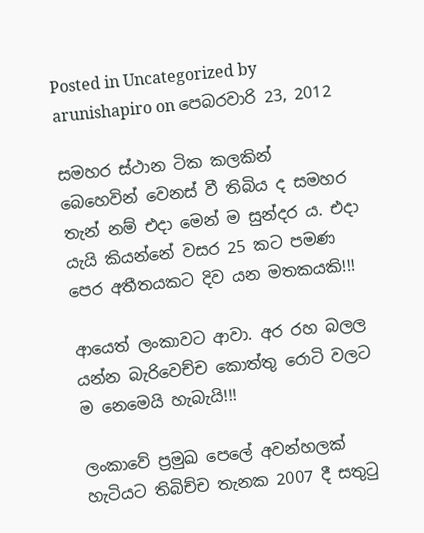Posted in Uncategorized by arunishapiro on පෙබරවාරි 23, 2012

සමහර ස්ථාන ටික කලකින් බෙහෙවින් වෙනස් වී තිබිය ද සමහර තැන් නම් එදා මෙන් ම සුන්දර ය. එදා යැයි කියන්නේ වසර 25 කට පමණ පෙර අතීතයකට දිව යන මතකයකි!!!

ආයෙත් ලංකාවට ආවා. අර රහ බලල යන්න බැරිවෙච්ච කොත්තු රොටි වලට ම නෙමෙයි හැබැයි!!!

ලංකාවේ ප්‍රමුඛ පෙලේ අවන්හලක් හැටියට තිබිච්ච තැනක 2007 දී සතුටු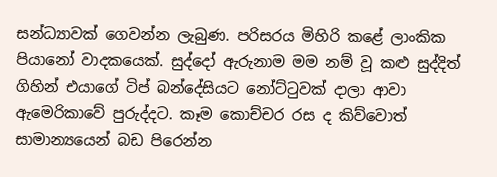සන්ධ්‍යාවක් ගෙවන්න ලැබුණ. පරිසරය මිහිරි කළේ ලාංකික පියානෝ වාදකයෙක්. සුද්දෝ ඇරුනාම මම නම් වූ කළු සුද්දිත් ගිහින් එයාගේ ටිප් බන්දේසියට නෝට්ටුවක් දාලා ආවා ඇමෙරිකාවේ පුරුද්දට. කෑම කොච්චර රස ද කිව්වොත් සාමාන්‍යයෙන් බඩ පිරෙන්න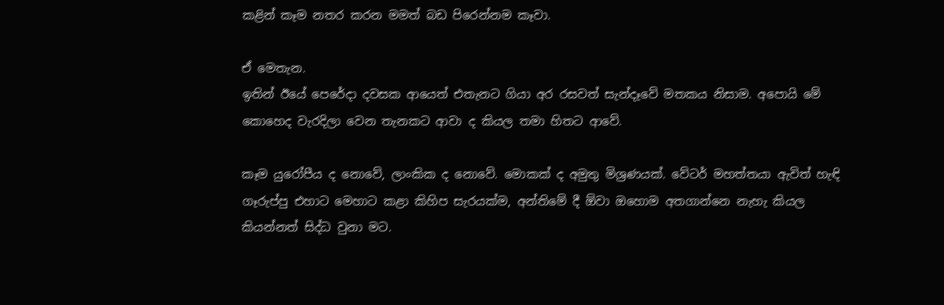කළින් කෑම නතර කරන මමත් බඩ පිරෙන්නම කෑවා.

ඒ මෙතැන.
ඉතින් ඊයේ පෙරේදා දවසක ආයෙත් එතැනට ගියා අර රසවත් සැන්දෑවේ මතකය නිසාම. අපොයි මේ කොහෙද වැරදිලා වෙන තැනකට ආවා ද කියල තමා හිතට ආවේ.

කෑම යුරෝපීය ද නොවේ, ලාංකික ද නොවේ. මොකක් ද අමුතු මිශ්‍රණයක්. වේටර් මහත්තයා ඇවිත් හැඳි ගෑරුප්පු එහාට මෙහාට කළා කිහිප සැරයක්ම, අන්තිමේ දී ඕවා ඔහොම අතගාන්නෙ නැහැ කියල කියන්නත් සිද්ධ වුනා මට.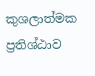කුශලාත්මක ප්‍රතිශ්ඨාව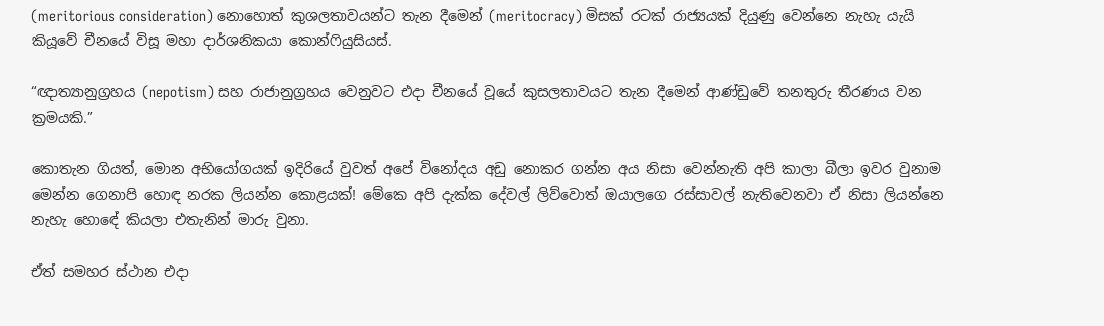(meritorious consideration) නොහොත් කුශලතාවයන්ට තැන දීමෙන් (meritocracy) මිසක් රටක් රාජ්‍යයක් දියුණු වෙන්නෙ නැහැ යැයි කියූවේ චීනයේ විසූ මහා දාර්ශනිකයා කොන්ෆියුසියස්.

“ඥාත්‍යානුග්‍රහය (nepotism) සහ රාජානුග්‍රහය වෙනුවට එදා චීනයේ වූයේ කුසලතාවයට තැන දීමෙන් ආණ්ඩුවේ තනතුරු තීරණය වන ක්‍රමයකි.”

කොතැන ගියත්, මොන අභියෝගයක් ඉදිරියේ වුවත් අපේ විනෝදය අඩු නොකර ගන්න අය නිසා වෙන්නැති අපි කාලා බීලා ඉවර වුනාම මෙන්න ගෙනාපි හොඳ නරක ලියන්න කොළයක්! මේකෙ අපි දැක්ක දේවල් ලිව්වොත් ඔයාලගෙ රස්සාවල් නැතිවෙනවා ඒ නිසා ලියන්නෙ නැහැ හොඳේ කියලා එතැනින් මාරු වුනා.

ඒත් සමහර ස්ථාන එදා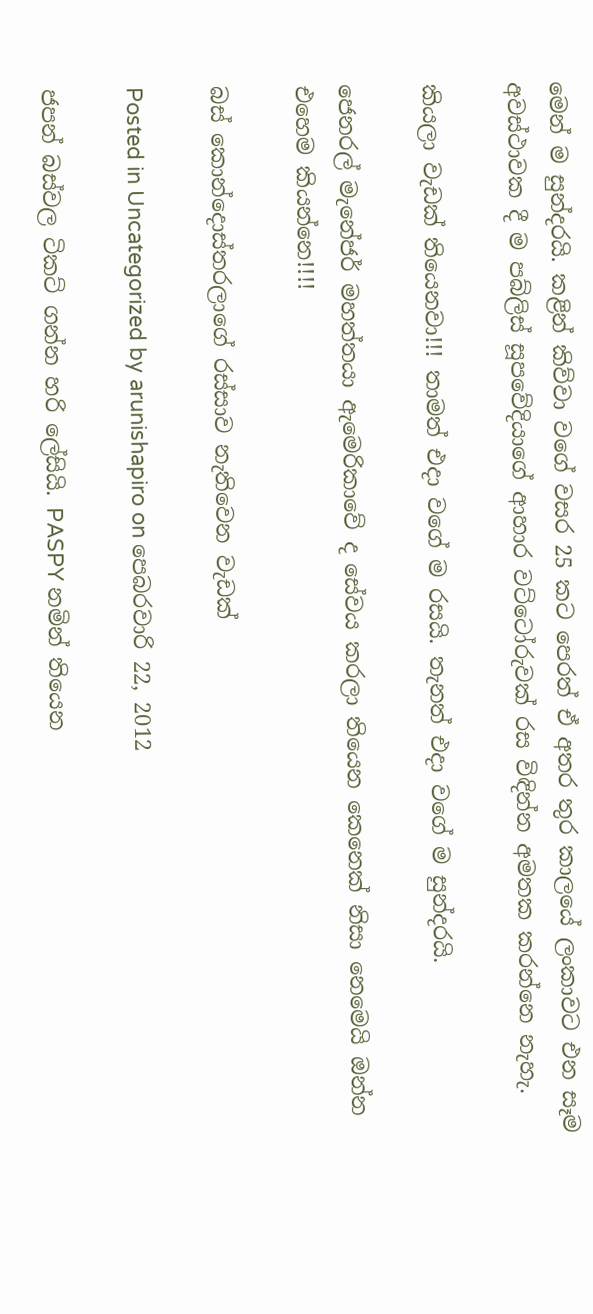මෙන් ම සුන්දරයි. කළින් කිව්වා වගේ වසර 25 කට පෙරත් ඒ අතර තුර කාලයේ ලංකාවට එන සෑම අවස්ථාවක දී ම පබ්ලිස් සූපවේදියාගේ ආහාර වට්ටෝරුවක් රස විඳින්න අමතක කරන්නෙ නැහැ.

කියලා වැඩක් තියෙනවා!!! තාමත් එදා වගේ ම රසයි. තැනත් එදා වගේ ම සුන්දරයි.

ජෙනරල් මැනේජර් මහත්තයා ඇමෙරිකාවේ ද සේවය කරලා තියෙන කෙනෙක් නිසා නෙමෙයි ඔන්න එහෙම කියන්නෙ!!!!

බස් කොන්දොස්තරලාගේ රස්සාව නැතිවෙන වැඩක්

Posted in Uncategorized by arunishapiro on පෙබරවාරි 22, 2012

ජපන් බස්වල ටිකට් ගන්න හරි ලේසියි. PASPY නමින් තියෙන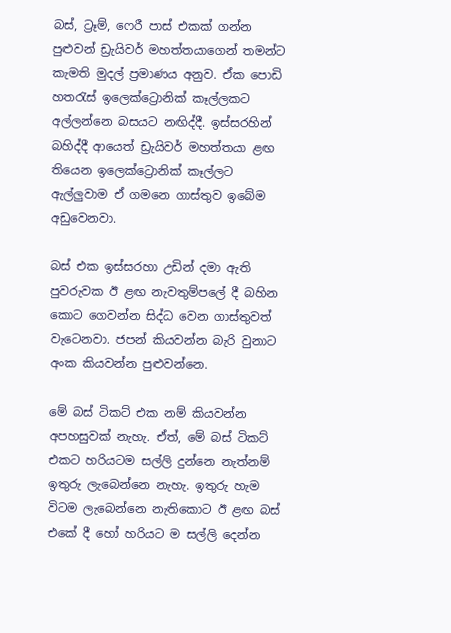බස්, ට්‍රෑම්, ෆෙරී පාස් එකක් ගන්න පුළුවන් ඩ්‍රැයිවර් මහත්තයාගෙන් තමන්ට කැමති මුදල් ප්‍රමාණය අනුව. ඒක පොඩි හතරැස් ඉලෙක්ට්‍රොනික් කෑල්ලකට අල්ලන්නෙ බසයට නඟිද්දී. ඉස්සරහින් බහිද්දී ආයෙත් ඩ්‍රැයිවර් මහත්තයා ළඟ තියෙන ඉලෙක්ට්‍රොනික් කෑල්ලට ඇල්ලුවාම ඒ ගමනෙ ගාස්තුව ඉබේම අඩුවෙනවා.

බස් එක ඉස්සරහා උඩින් දමා ඇති පුවරුවක ඊ ළඟ නැවතුම්පලේ දී බහින කොට ගෙවන්න සිද්ධ වෙන ගාස්තුවත් වැටෙනවා. ජපන් කියවන්න බැරි වුනාට අංක කියවන්න පුළුවන්නෙ.

මේ බස් ටිකට් එක නම් කියවන්න අපහසුවක් නැහැ. ඒත්, මේ බස් ටිකට් එකට හරියටම සල්ලි දුන්නෙ නැත්නම් ඉතුරු ලැබෙන්නෙ නැහැ. ඉතුරු හැම විටම ලැබෙන්නෙ නැතිකොට ඊ ළඟ බස් එකේ දී හෝ හරියට ම සල්ලි දෙන්න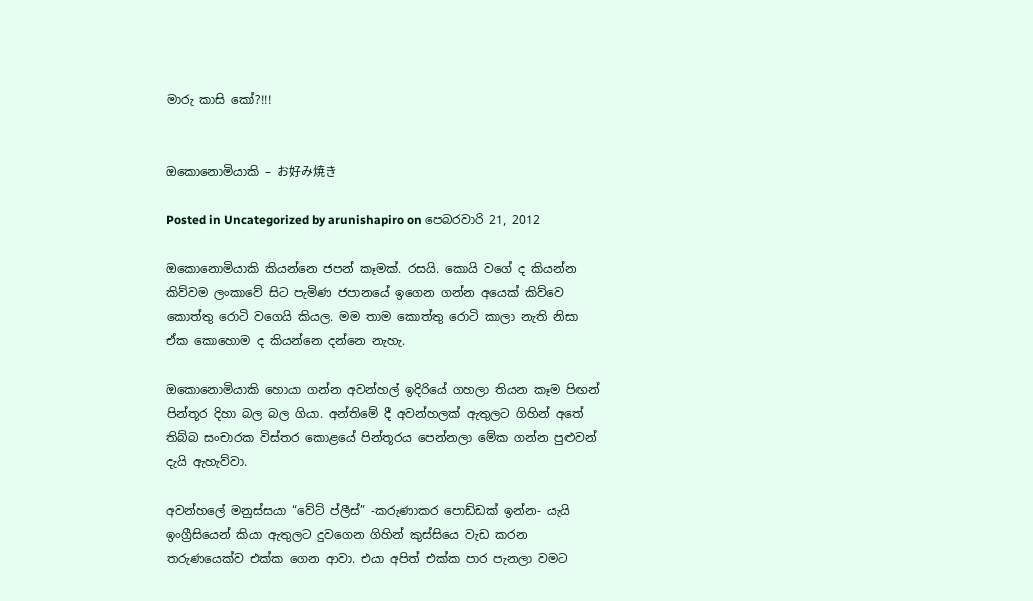මාරු කාසි කෝ?!!!


ඔකොනොමියාකි – お好み焼き

Posted in Uncategorized by arunishapiro on පෙබරවාරි 21, 2012

ඔකොනොමියාකි කියන්නෙ ජපන් කෑමක්. රසයි. කොයි වගේ ද කියන්න කිව්වම ලංකාවේ සිට පැමිණ ජපානයේ ඉගෙන ගන්න අයෙක් කිව්වෙ කොත්තු රොටි වගෙයි කියල. මම තාම කොත්තු රොටි කාලා නැති නිසා ඒක කොහොම ද කියන්නෙ දන්නෙ නැහැ.

ඔකොනොමියාකි හොයා ගන්න අවන්හල් ඉදිරියේ ගහලා තියන කෑම පිඟන් පින්තූර දිහා බල බල ගියා. අන්තිමේ දී අවන්හලක් ඇතුලට ගිහින් අතේ තිබ්බ සංචාරක විස්තර කොළයේ පින්තූරය පෙන්නලා මේක ගන්න පුළුවන් දැයි ඇහැව්වා.

අවන්හලේ මනුස්සයා “වේට් ප්ලීස්” -කරුණාකර පොඩ්ඩක් ඉන්න- යැයි ඉංග්‍රීසියෙන් කියා ඇතුලට දුවගෙන ගිහින් කුස්සියෙ වැඩ කරන තරුණයෙක්ව එක්ක ගෙන ආවා. එයා අපිත් එක්ක පාර පැනලා වමට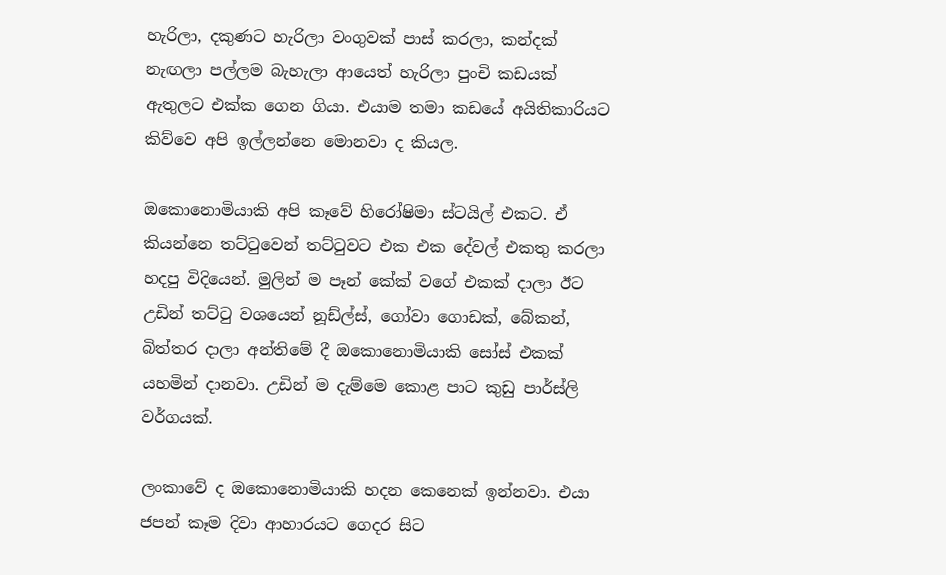හැරිලා, දකුණට හැරිලා වංගුවක් පාස් කරලා, කන්දක් නැඟලා පල්ලම බැහැලා ආයෙත් හැරිලා පුංචි කඩයක් ඇතුලට එක්ක ගෙන ගියා. එයාම තමා කඩයේ අයිතිකාරියට කිව්වෙ අපි ඉල්ලන්නෙ මොනවා ද කියල.

ඔකොනොමියාකි අපි කෑවේ හිරෝෂිමා ස්ටයිල් එකට. ඒ කියන්නෙ තට්ටුවෙන් තට්ටුවට එක එක දේවල් එකතු කරලා හදපු විදියෙන්. මුලින් ම පෑන් කේක් වගේ එකක් දාලා ඊට උඩින් තට්ටු වශයෙන් නූඩ්ල්ස්, ගෝවා ගොඩක්, බේකන්, බිත්තර දාලා අන්තිමේ දී ඔකොනොමියාකි සෝස් එකක් යහමින් දානවා. උඩින් ම දැම්මෙ කොළ පාට කුඩු පාර්ස්ලි වර්ගයක්.

ලංකාවේ ද ඔකොනොමියාකි හදන කෙනෙක් ඉන්නවා. එයා ජපන් කෑම දිවා ආහාරයට ගෙදර සිට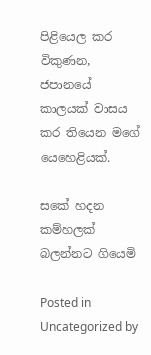පිළියෙල කර විකුණන, ජපානයේ කාලයක් වාසය කර තියෙන මගේ යෙහෙළියක්.

සකේ හදන කම්හලක් බලන්නට ගියෙමි

Posted in Uncategorized by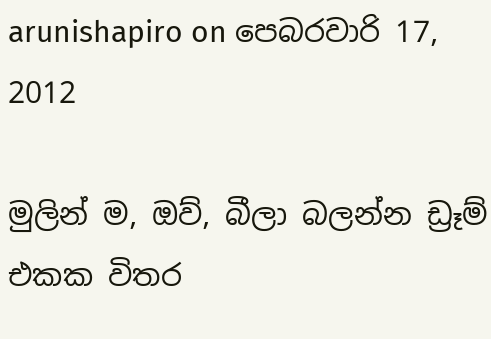arunishapiro on පෙබරවාරි 17, 2012

මුලින් ම, ඔව්, බීලා බලන්න ඩ්‍රෑම් එකක විතර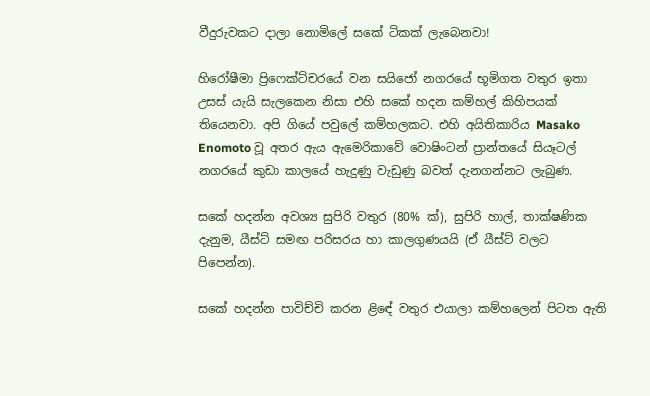වීදුරුවකට දාලා නොමිලේ සකේ ටිකක් ලැබෙනවා!

හිරෝෂීමා ප්‍රිෆෙක්ට්චරයේ වන සයිජෝ නගරයේ භූමිගත වතුර ඉතා උසස් යැයි සැලකෙන නිසා එහි සකේ හදන කම්හල් කිහිපයක් තියෙනවා. අපි ගියේ පවුලේ කම්හලකට. එහි අයිතිකාරිය Masako Enomoto වූ අතර ඇය ඇමෙරිකාවේ වොෂිංටන් ප්‍රාන්තයේ සියෑටල් නගරයේ කුඩා කාලයේ හැදුණු වැඩුණු බවත් දැනගන්නට ලැබුණ.

සකේ හදන්න අවශ්‍ය සුපිරි වතුර (80% ක්), සුපිරි හාල්, තාක්ෂණික දැනුම, යීස්ට් සමඟ පරිසරය හා කාලගුණයයි (ඒ යීස්ට් වලට පිපෙන්න).

සකේ හදන්න පාවිච්චි කරන ළිඳේ වතුර එයාලා කම්හලෙන් පිටත ඇති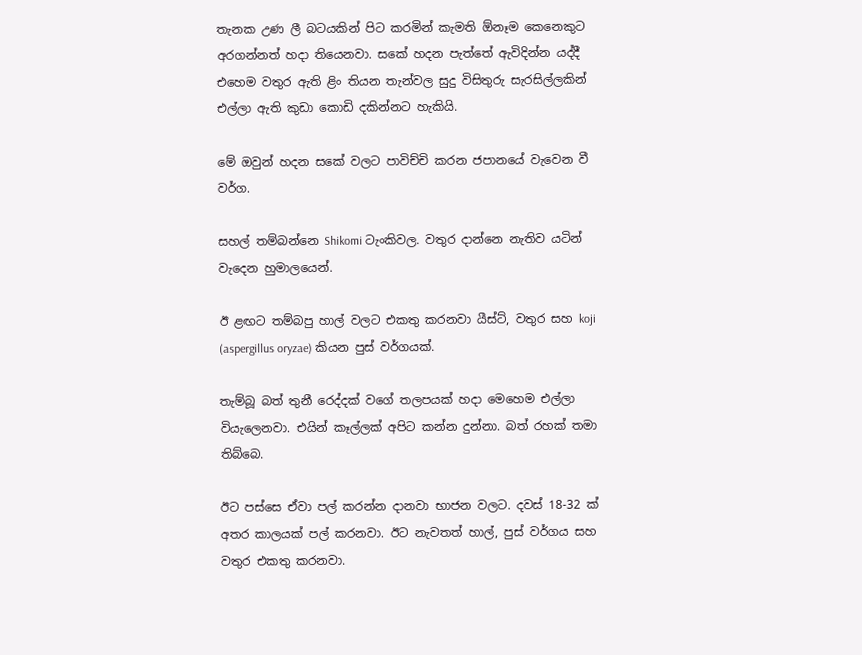තැනක උණ ලී බටයකින් පිට කරමින් කැමති ඕනෑම කෙනෙකුට අරගන්නත් හදා තියෙනවා. සකේ හදන පැත්තේ ඇවිදින්න යද්දී එහෙම වතුර ඇති ළිං තියන තැන්වල සුදු විසිතුරු සැරසිල්ලකින් එල්ලා ඇති කුඩා කොඩි දකින්නට හැකියි.

මේ ඔවුන් හදන සකේ වලට පාවිච්චි කරන ජපානයේ වැවෙන වී වර්ග.

සහල් තම්බන්නෙ Shikomi ටැංකිවල. වතුර දාන්නෙ නැතිව යටින් වැදෙන හුමාලයෙන්.

ඊ ළඟට තම්බපු හාල් වලට එකතු කරනවා යීස්ට්, වතුර සහ koji (aspergillus oryzae) කියන පුස් වර්ගයක්.

තැම්බූ බත් තුනී රෙද්දක් වගේ තලපයක් හදා මෙහෙම එල්ලා වියැලෙනවා. එයින් කෑල්ලක් අපිට කන්න දුන්නා. බත් රහක් තමා තිබ්බෙ.

ඊට පස්සෙ ඒවා පල් කරන්න දානවා භාජන වලට. දවස් 18-32 ක් අතර කාලයක් පල් කරනවා. ඊට නැවතත් හාල්, පුස් වර්ගය සහ වතුර එකතු කරනවා.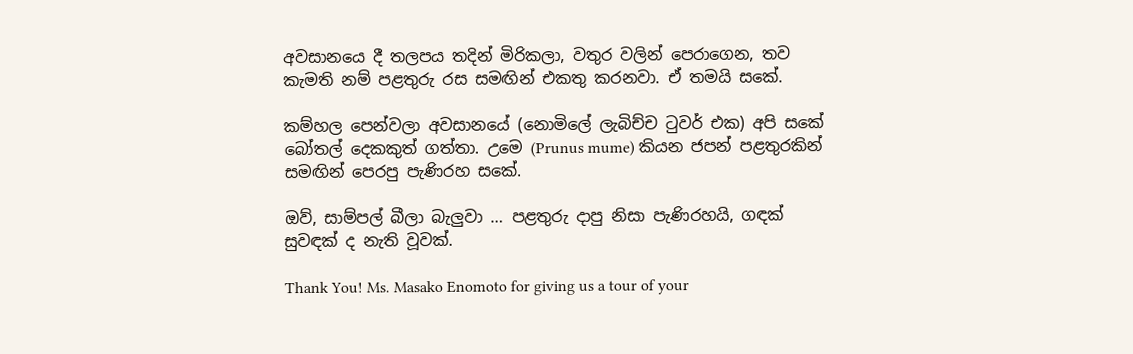අවසානයෙ දී තලපය තදින් මිරිකලා, වතුර වලින් පෙරාගෙන, තව කැමති නම් පළතුරු රස සමඟින් එකතු කරනවා. ඒ තමයි සකේ.

කම්හල පෙන්වලා අවසානයේ (නොමිලේ ලැබිච්ච ටුවර් එක) අපි සකේ බෝතල් දෙකකුත් ගත්තා. උමෙ (Prunus mume) කියන ජපන් පළතුරකින් සමඟින් පෙරපු පැණිරහ සකේ.

ඔව්, සාම්පල් බීලා බැලුවා … පළතුරු දාපු නිසා පැණිරහයි, ගඳක් සුවඳක් ද නැති වූවක්.

Thank You! Ms. Masako Enomoto for giving us a tour of your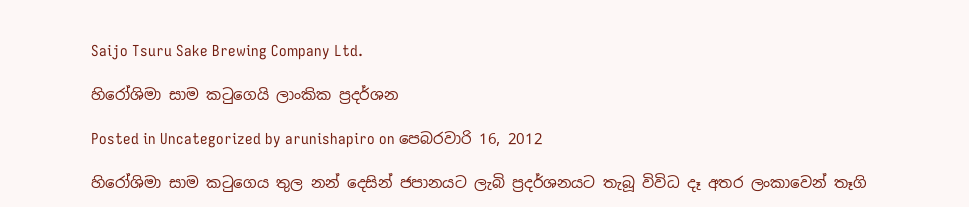Saijo Tsuru Sake Brewing Company Ltd.

හිරෝශිමා සාම කටුගෙයි ලාංකික ප්‍රදර්ශන

Posted in Uncategorized by arunishapiro on පෙබරවාරි 16, 2012

හිරෝශිමා සාම කටුගෙය තුල නන් දෙසින් ජපානයට ලැබි ප්‍රදර්ශනයට තැබූ විවිධ දෑ අතර ලංකාවෙන් තෑගි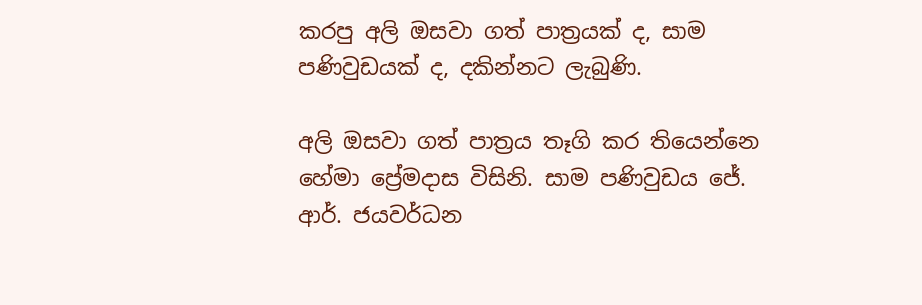කරපු අලි ඔසවා ගත් පාත්‍රයක් ද, සාම පණිවුඩයක් ද, දකින්නට ලැබුණි.

අලි ඔසවා ගත් පාත්‍රය තෑගි කර තියෙන්නෙ හේමා ප්‍රේමදාස විසිනි. සාම පණිවුඩය ජේ. ආර්. ජයවර්ධන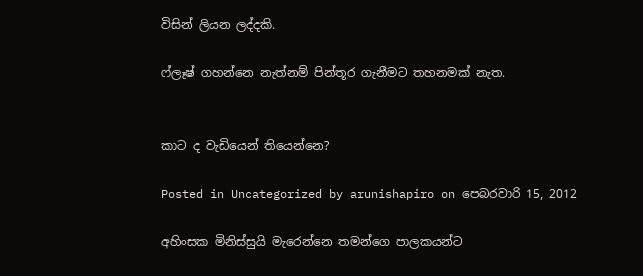විසින් ලියන ලද්දකි.

ෆ්ලෑෂ් ගහන්නෙ නැත්නම් පින්තූර ගැනීමට තහනමක් නැත.


කාට ද වැඩියෙන් තියෙන්නෙ?

Posted in Uncategorized by arunishapiro on පෙබරවාරි 15, 2012

අහිංසක මිනිස්සුයි මැරෙන්නෙ තමන්ගෙ පාලකයන්ට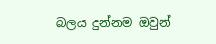බලය දුන්නම ඔවුන්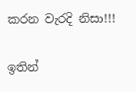කරන වැරදි නිසා!!!

ඉතින්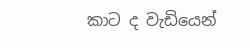කාට ද වැඩියෙන්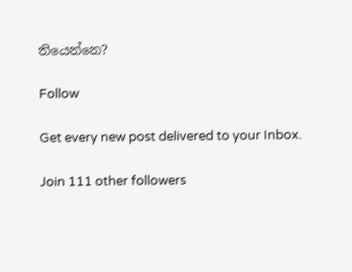තියෙන්නෙ?

Follow

Get every new post delivered to your Inbox.

Join 111 other followers